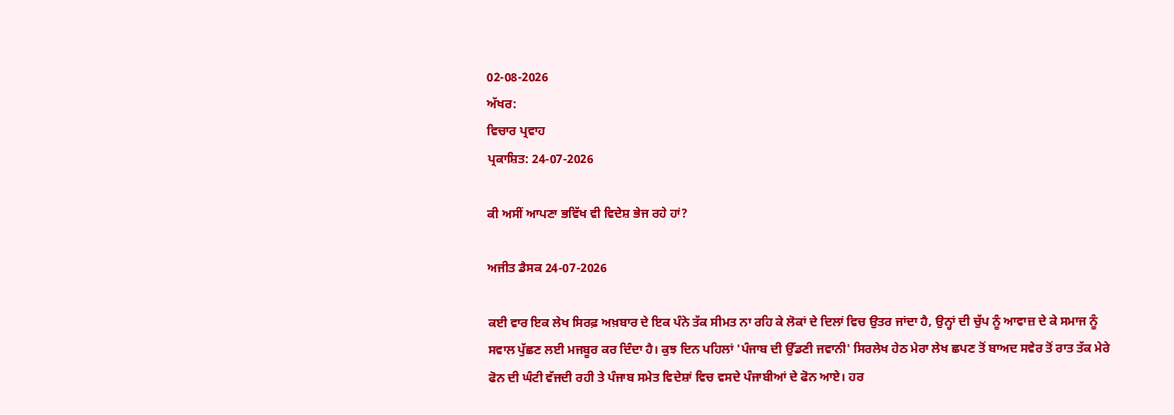02-08-2026
ਅੱਖਰ:
ਵਿਚਾਰ ਪ੍ਰਵਾਹ
ਪ੍ਰਕਾਸ਼ਿਤ: 24-07-2026

ਕੀ ਅਸੀਂ ਆਪਣਾ ਭਵਿੱਖ ਵੀ ਵਿਦੇਸ਼ ਭੇਜ ਰਹੇ ਹਾਂ?

ਅਜੀਤ ਡੈਸਕ 24-07-2026

ਕਈ ਵਾਰ ਇਕ ਲੇਖ ਸਿਰਫ਼ ਅਖ਼ਬਾਰ ਦੇ ਇਕ ਪੰਨੇ ਤੱਕ ਸੀਮਤ ਨਾ ਰਹਿ ਕੇ ਲੋਕਾਂ ਦੇ ਦਿਲਾਂ ਵਿਚ ਉਤਰ ਜਾਂਦਾ ਹੈ, ਉਨ੍ਹਾਂ ਦੀ ਚੁੱਪ ਨੂੰ ਆਵਾਜ਼ ਦੇ ਕੇ ਸਮਾਜ ਨੂੰ ਸਵਾਲ ਪੁੱਛਣ ਲਈ ਮਜਬੂਰ ਕਰ ਦਿੰਦਾ ਹੈ। ਕੁਝ ਦਿਨ ਪਹਿਲਾਂ 'ਪੰਜਾਬ ਦੀ ਉੱਡਣੀ ਜਵਾਨੀ' ਸਿਰਲੇਖ ਹੇਠ ਮੇਰਾ ਲੇਖ ਛਪਣ ਤੋਂ ਬਾਅਦ ਸਵੇਰ ਤੋਂ ਰਾਤ ਤੱਕ ਮੇਰੇ ਫੋਨ ਦੀ ਘੰਟੀ ਵੱਜਦੀ ਰਹੀ ਤੇ ਪੰਜਾਬ ਸਮੇਤ ਵਿਦੇਸ਼ਾਂ ਵਿਚ ਵਸਦੇ ਪੰਜਾਬੀਆਂ ਦੇ ਫੋਨ ਆਏ। ਹਰ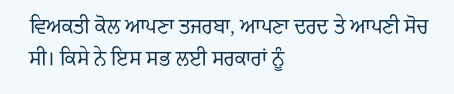ਵਿਅਕਤੀ ਕੋਲ ਆਪਣਾ ਤਜਰਬਾ, ਆਪਣਾ ਦਰਦ ਤੇ ਆਪਣੀ ਸੋਚ ਸੀ। ਕਿਸੇ ਨੇ ਇਸ ਸਭ ਲਈ ਸਰਕਾਰਾਂ ਨੂੰ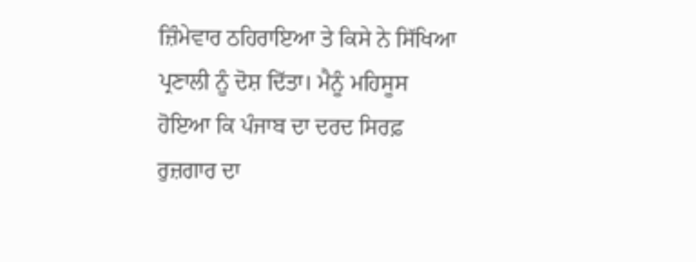ਜ਼ਿੰਮੇਵਾਰ ਠਹਿਰਾਇਆ ਤੇ ਕਿਸੇ ਨੇ ਸਿੱਖਿਆ ਪ੍ਰਣਾਲੀ ਨੂੰ ਦੋਸ਼ ਦਿੱਤਾ। ਮੈਨੂੰ ਮਹਿਸੂਸ ਹੋਇਆ ਕਿ ਪੰਜਾਬ ਦਾ ਦਰਦ ਸਿਰਫ਼ ਰੁਜ਼ਗਾਰ ਦਾ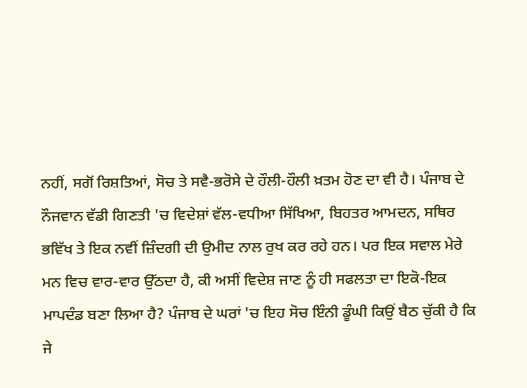ਨਹੀਂ, ਸਗੋਂ ਰਿਸ਼ਤਿਆਂ, ਸੋਚ ਤੇ ਸਵੈ-ਭਰੋਸੇ ਦੇ ਹੌਲੀ-ਹੌਲੀ ਖ਼ਤਮ ਹੋਣ ਦਾ ਵੀ ਹੈ। ਪੰਜਾਬ ਦੇ ਨੌਜਵਾਨ ਵੱਡੀ ਗਿਣਤੀ 'ਚ ਵਿਦੇਸ਼ਾਂ ਵੱਲ-ਵਧੀਆ ਸਿੱਖਿਆ, ਬਿਹਤਰ ਆਮਦਨ, ਸਥਿਰ ਭਵਿੱਖ ਤੇ ਇਕ ਨਵੀਂ ਜ਼ਿੰਦਗੀ ਦੀ ਉਮੀਦ ਨਾਲ ਰੁਖ ਕਰ ਰਹੇ ਹਨ। ਪਰ ਇਕ ਸਵਾਲ ਮੇਰੇ ਮਨ ਵਿਚ ਵਾਰ-ਵਾਰ ਉੱਠਦਾ ਹੈ, ਕੀ ਅਸੀਂ ਵਿਦੇਸ਼ ਜਾਣ ਨੂੰ ਹੀ ਸਫਲਤਾ ਦਾ ਇਕੋ-ਇਕ ਮਾਪਦੰਡ ਬਣਾ ਲਿਆ ਹੈ? ਪੰਜਾਬ ਦੇ ਘਰਾਂ 'ਚ ਇਹ ਸੋਚ ਇੰਨੀ ਡੂੰਘੀ ਕਿਉਂ ਬੈਠ ਚੁੱਕੀ ਹੈ ਕਿ ਜੇ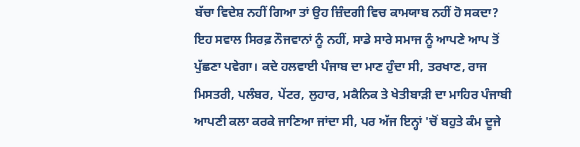ਬੱਚਾ ਵਿਦੇਸ਼ ਨਹੀਂ ਗਿਆ ਤਾਂ ਉਹ ਜ਼ਿੰਦਗੀ ਵਿਚ ਕਾਮਯਾਬ ਨਹੀਂ ਹੋ ਸਕਦਾ? ਇਹ ਸਵਾਲ ਸਿਰਫ਼ ਨੌਜਵਾਨਾਂ ਨੂੰ ਨਹੀਂ, ਸਾਡੇ ਸਾਰੇ ਸਮਾਜ ਨੂੰ ਆਪਣੇ ਆਪ ਤੋਂ ਪੁੱਛਣਾ ਪਵੇਗਾ। ਕਦੇ ਹਲਵਾਈ ਪੰਜਾਬ ਦਾ ਮਾਣ ਹੁੰਦਾ ਸੀ, ਤਰਖਾਣ, ਰਾਜ ਮਿਸਤਰੀ, ਪਲੰਬਰ, ਪੇਂਟਰ, ਲੁਹਾਰ, ਮਕੈਨਿਕ ਤੇ ਖੇਤੀਬਾੜੀ ਦਾ ਮਾਹਿਰ ਪੰਜਾਬੀ ਆਪਣੀ ਕਲਾ ਕਰਕੇ ਜਾਣਿਆ ਜਾਂਦਾ ਸੀ, ਪਰ ਅੱਜ ਇਨ੍ਹਾਂ 'ਚੋਂ ਬਹੁਤੇ ਕੰਮ ਦੂਜੇ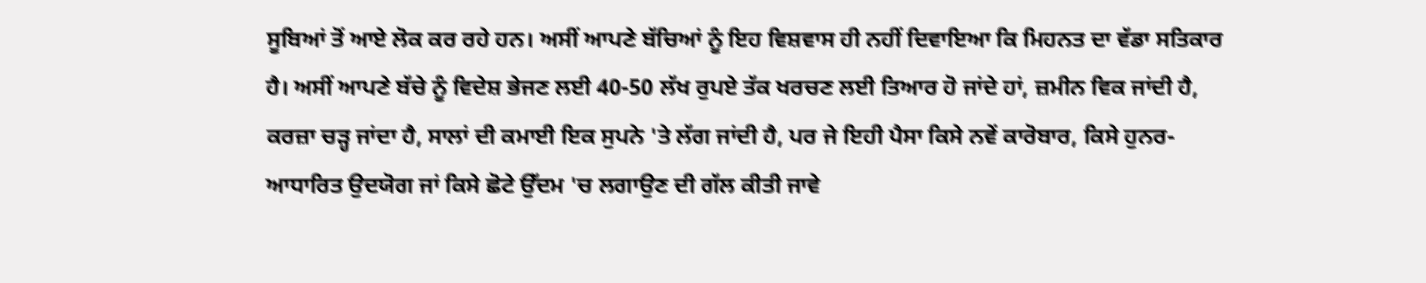ਸੂਬਿਆਂ ਤੋਂ ਆਏ ਲੋਕ ਕਰ ਰਹੇ ਹਨ। ਅਸੀਂ ਆਪਣੇ ਬੱਚਿਆਂ ਨੂੰ ਇਹ ਵਿਸ਼ਵਾਸ ਹੀ ਨਹੀਂ ਦਿਵਾਇਆ ਕਿ ਮਿਹਨਤ ਦਾ ਵੱਡਾ ਸਤਿਕਾਰ ਹੈ। ਅਸੀਂ ਆਪਣੇ ਬੱਚੇ ਨੂੰ ਵਿਦੇਸ਼ ਭੇਜਣ ਲਈ 40-50 ਲੱਖ ਰੁਪਏ ਤੱਕ ਖਰਚਣ ਲਈ ਤਿਆਰ ਹੋ ਜਾਂਦੇ ਹਾਂ, ਜ਼ਮੀਨ ਵਿਕ ਜਾਂਦੀ ਹੈ, ਕਰਜ਼ਾ ਚੜ੍ਹ ਜਾਂਦਾ ਹੈ, ਸਾਲਾਂ ਦੀ ਕਮਾਈ ਇਕ ਸੁਪਨੇ 'ਤੇ ਲੱਗ ਜਾਂਦੀ ਹੈ, ਪਰ ਜੇ ਇਹੀ ਪੈਸਾ ਕਿਸੇ ਨਵੇਂ ਕਾਰੋਬਾਰ, ਕਿਸੇ ਹੁਨਰ-ਆਧਾਰਿਤ ਉਦਯੋਗ ਜਾਂ ਕਿਸੇ ਛੋਟੇ ਉੱਦਮ 'ਚ ਲਗਾਉਣ ਦੀ ਗੱਲ ਕੀਤੀ ਜਾਵੇ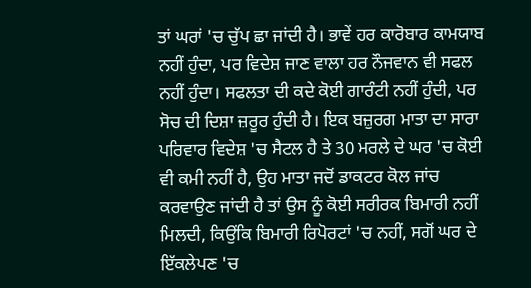ਤਾਂ ਘਰਾਂ 'ਚ ਚੁੱਪ ਛਾ ਜਾਂਦੀ ਹੈ। ਭਾਵੇਂ ਹਰ ਕਾਰੋਬਾਰ ਕਾਮਯਾਬ ਨਹੀਂ ਹੁੰਦਾ, ਪਰ ਵਿਦੇਸ਼ ਜਾਣ ਵਾਲਾ ਹਰ ਨੌਜਵਾਨ ਵੀ ਸਫਲ ਨਹੀਂ ਹੁੰਦਾ। ਸਫਲਤਾ ਦੀ ਕਦੇ ਕੋਈ ਗਾਰੰਟੀ ਨਹੀਂ ਹੁੰਦੀ, ਪਰ ਸੋਚ ਦੀ ਦਿਸ਼ਾ ਜ਼ਰੂਰ ਹੁੰਦੀ ਹੈ। ਇਕ ਬਜ਼ੁਰਗ ਮਾਤਾ ਦਾ ਸਾਰਾ ਪਰਿਵਾਰ ਵਿਦੇਸ਼ 'ਚ ਸੈਟਲ ਹੈ ਤੇ 30 ਮਰਲੇ ਦੇ ਘਰ 'ਚ ਕੋਈ ਵੀ ਕਮੀ ਨਹੀਂ ਹੈ, ਉਹ ਮਾਤਾ ਜਦੋਂ ਡਾਕਟਰ ਕੋਲ ਜਾਂਚ ਕਰਵਾਉਣ ਜਾਂਦੀ ਹੈ ਤਾਂ ਉਸ ਨੂੰ ਕੋਈ ਸਰੀਰਕ ਬਿਮਾਰੀ ਨਹੀਂ ਮਿਲਦੀ, ਕਿਉਂਕਿ ਬਿਮਾਰੀ ਰਿਪੋਰਟਾਂ 'ਚ ਨਹੀਂ, ਸਗੋਂ ਘਰ ਦੇ ਇੱਕਲੇਪਣ 'ਚ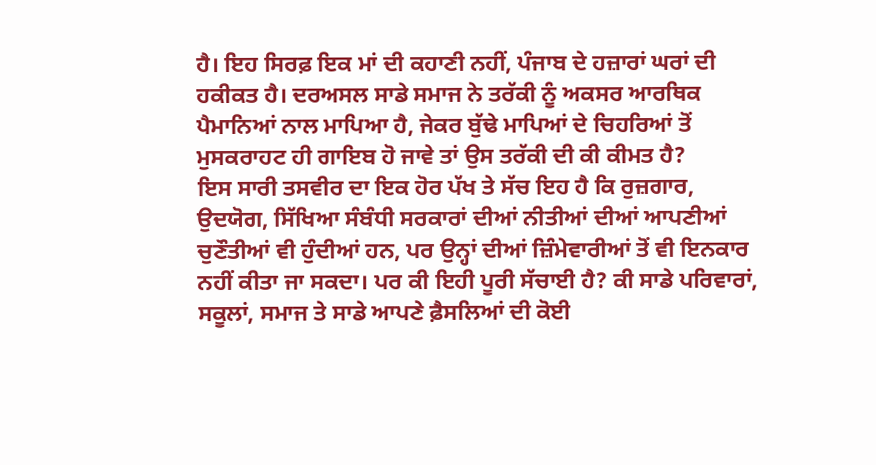ਹੈ। ਇਹ ਸਿਰਫ਼ ਇਕ ਮਾਂ ਦੀ ਕਹਾਣੀ ਨਹੀਂ, ਪੰਜਾਬ ਦੇ ਹਜ਼ਾਰਾਂ ਘਰਾਂ ਦੀ ਹਕੀਕਤ ਹੈ। ਦਰਅਸਲ ਸਾਡੇ ਸਮਾਜ ਨੇ ਤਰੱਕੀ ਨੂੰ ਅਕਸਰ ਆਰਥਿਕ ਪੈਮਾਨਿਆਂ ਨਾਲ ਮਾਪਿਆ ਹੈ, ਜੇਕਰ ਬੁੱਢੇ ਮਾਪਿਆਂ ਦੇ ਚਿਹਰਿਆਂ ਤੋਂ ਮੁਸਕਰਾਹਟ ਹੀ ਗਾਇਬ ਹੋ ਜਾਵੇ ਤਾਂ ਉਸ ਤਰੱਕੀ ਦੀ ਕੀ ਕੀਮਤ ਹੈ?
ਇਸ ਸਾਰੀ ਤਸਵੀਰ ਦਾ ਇਕ ਹੋਰ ਪੱਖ ਤੇ ਸੱਚ ਇਹ ਹੈ ਕਿ ਰੁਜ਼ਗਾਰ, ਉਦਯੋਗ, ਸਿੱਖਿਆ ਸੰਬੰਧੀ ਸਰਕਾਰਾਂ ਦੀਆਂ ਨੀਤੀਆਂ ਦੀਆਂ ਆਪਣੀਆਂ ਚੁਣੌਤੀਆਂ ਵੀ ਹੁੰਦੀਆਂ ਹਨ, ਪਰ ਉਨ੍ਹਾਂ ਦੀਆਂ ਜ਼ਿੰਮੇਵਾਰੀਆਂ ਤੋਂ ਵੀ ਇਨਕਾਰ ਨਹੀਂ ਕੀਤਾ ਜਾ ਸਕਦਾ। ਪਰ ਕੀ ਇਹੀ ਪੂਰੀ ਸੱਚਾਈ ਹੈ? ਕੀ ਸਾਡੇ ਪਰਿਵਾਰਾਂ, ਸਕੂਲਾਂ, ਸਮਾਜ ਤੇ ਸਾਡੇ ਆਪਣੇ ਫ਼ੈਸਲਿਆਂ ਦੀ ਕੋਈ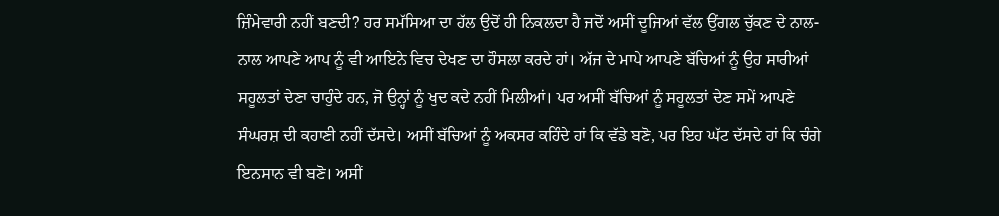ਜ਼ਿੰਮੇਵਾਰੀ ਨਹੀਂ ਬਣਦੀ? ਹਰ ਸਮੱਸਿਆ ਦਾ ਹੱਲ ਉਦੋਂ ਹੀ ਨਿਕਲਦਾ ਹੈ ਜਦੋਂ ਅਸੀਂ ਦੂਜਿਆਂ ਵੱਲ ਉਂਗਲ ਚੁੱਕਣ ਦੇ ਨਾਲ-ਨਾਲ ਆਪਣੇ ਆਪ ਨੂੰ ਵੀ ਆਇਨੇ ਵਿਚ ਦੇਖਣ ਦਾ ਹੌਸਲਾ ਕਰਦੇ ਹਾਂ। ਅੱਜ ਦੇ ਮਾਪੇ ਆਪਣੇ ਬੱਚਿਆਂ ਨੂੰ ਉਹ ਸਾਰੀਆਂ ਸਹੂਲਤਾਂ ਦੇਣਾ ਚਾਹੁੰਦੇ ਹਨ, ਜੋ ਉਨ੍ਹਾਂ ਨੂੰ ਖੁਦ ਕਦੇ ਨਹੀਂ ਮਿਲੀਆਂ। ਪਰ ਅਸੀਂ ਬੱਚਿਆਂ ਨੂੰ ਸਹੂਲਤਾਂ ਦੇਣ ਸਮੇਂ ਆਪਣੇ ਸੰਘਰਸ਼ ਦੀ ਕਹਾਣੀ ਨਹੀਂ ਦੱਸਦੇ। ਅਸੀਂ ਬੱਚਿਆਂ ਨੂੰ ਅਕਸਰ ਕਹਿੰਦੇ ਹਾਂ ਕਿ ਵੱਡੇ ਬਣੋ, ਪਰ ਇਹ ਘੱਟ ਦੱਸਦੇ ਹਾਂ ਕਿ ਚੰਗੇ ਇਨਸਾਨ ਵੀ ਬਣੋ। ਅਸੀਂ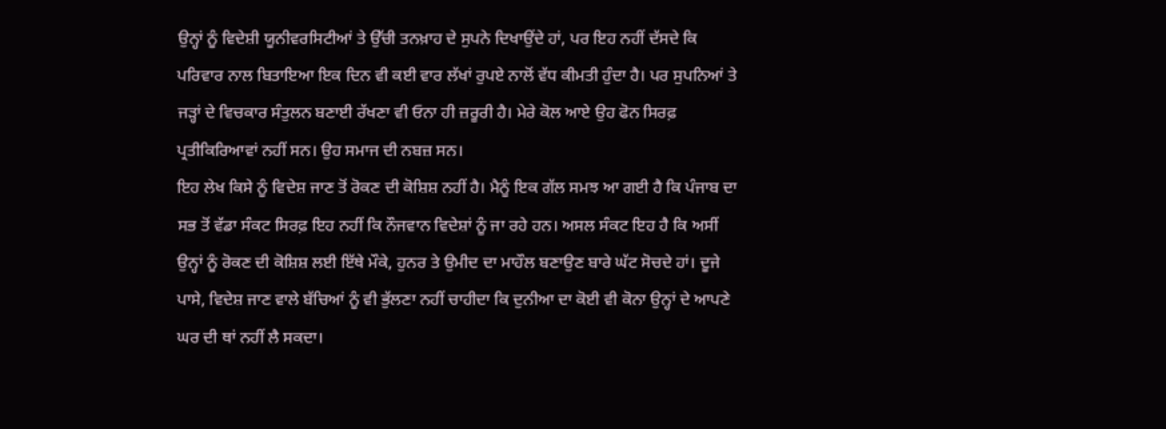ਉਨ੍ਹਾਂ ਨੂੰ ਵਿਦੇਸ਼ੀ ਯੂਨੀਵਰਸਿਟੀਆਂ ਤੇ ਉੱਚੀ ਤਨਖ਼ਾਹ ਦੇ ਸੁਪਨੇ ਦਿਖਾਉਂਦੇ ਹਾਂ, ਪਰ ਇਹ ਨਹੀਂ ਦੱਸਦੇ ਕਿ ਪਰਿਵਾਰ ਨਾਲ ਬਿਤਾਇਆ ਇਕ ਦਿਨ ਵੀ ਕਈ ਵਾਰ ਲੱਖਾਂ ਰੁਪਏ ਨਾਲੋਂ ਵੱਧ ਕੀਮਤੀ ਹੁੰਦਾ ਹੈ। ਪਰ ਸੁਪਨਿਆਂ ਤੇ ਜੜ੍ਹਾਂ ਦੇ ਵਿਚਕਾਰ ਸੰਤੁਲਨ ਬਣਾਈ ਰੱਖਣਾ ਵੀ ਓਨਾ ਹੀ ਜ਼ਰੂਰੀ ਹੈ। ਮੇਰੇ ਕੋਲ ਆਏ ਉਹ ਫੋਨ ਸਿਰਫ਼ ਪ੍ਰਤੀਕਿਰਿਆਵਾਂ ਨਹੀਂ ਸਨ। ਉਹ ਸਮਾਜ ਦੀ ਨਬਜ਼ ਸਨ।
ਇਹ ਲੇਖ ਕਿਸੇ ਨੂੰ ਵਿਦੇਸ਼ ਜਾਣ ਤੋਂ ਰੋਕਣ ਦੀ ਕੋਸ਼ਿਸ਼ ਨਹੀਂ ਹੈ। ਮੈਨੂੰ ਇਕ ਗੱਲ ਸਮਝ ਆ ਗਈ ਹੈ ਕਿ ਪੰਜਾਬ ਦਾ ਸਭ ਤੋਂ ਵੱਡਾ ਸੰਕਟ ਸਿਰਫ਼ ਇਹ ਨਹੀਂ ਕਿ ਨੌਜਵਾਨ ਵਿਦੇਸ਼ਾਂ ਨੂੰ ਜਾ ਰਹੇ ਹਨ। ਅਸਲ ਸੰਕਟ ਇਹ ਹੈ ਕਿ ਅਸੀਂ ਉਨ੍ਹਾਂ ਨੂੰ ਰੋਕਣ ਦੀ ਕੋਸ਼ਿਸ਼ ਲਈ ਇੱਥੇ ਮੌਕੇ, ਹੁਨਰ ਤੇ ਉਮੀਦ ਦਾ ਮਾਹੌਲ ਬਣਾਉਣ ਬਾਰੇ ਘੱਟ ਸੋਚਦੇ ਹਾਂ। ਦੂਜੇ ਪਾਸੇ, ਵਿਦੇਸ਼ ਜਾਣ ਵਾਲੇ ਬੱਚਿਆਂ ਨੂੰ ਵੀ ਭੁੱਲਣਾ ਨਹੀਂ ਚਾਹੀਦਾ ਕਿ ਦੁਨੀਆ ਦਾ ਕੋਈ ਵੀ ਕੋਨਾ ਉਨ੍ਹਾਂ ਦੇ ਆਪਣੇ ਘਰ ਦੀ ਥਾਂ ਨਹੀਂ ਲੈ ਸਕਦਾ।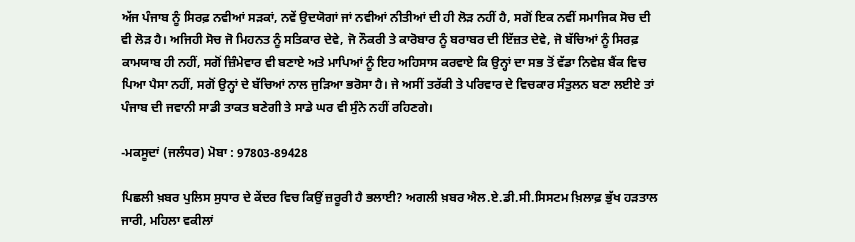ਅੱਜ ਪੰਜਾਬ ਨੂੰ ਸਿਰਫ਼ ਨਵੀਆਂ ਸੜਕਾਂ, ਨਵੇਂ ਉਦਯੋਗਾਂ ਜਾਂ ਨਵੀਆਂ ਨੀਤੀਆਂ ਦੀ ਹੀ ਲੋੜ ਨਹੀਂ ਹੈ, ਸਗੋਂ ਇਕ ਨਵੀਂ ਸਮਾਜਿਕ ਸੋਚ ਦੀ ਵੀ ਲੋੜ ਹੈ। ਅਜਿਹੀ ਸੋਚ ਜੋ ਮਿਹਨਤ ਨੂੰ ਸਤਿਕਾਰ ਦੇਵੇ, ਜੋ ਨੌਕਰੀ ਤੇ ਕਾਰੋਬਾਰ ਨੂੰ ਬਰਾਬਰ ਦੀ ਇੱਜ਼ਤ ਦੇਵੇ, ਜੋ ਬੱਚਿਆਂ ਨੂੰ ਸਿਰਫ਼ ਕਾਮਯਾਬ ਹੀ ਨਹੀਂ, ਸਗੋਂ ਜ਼ਿੰਮੇਵਾਰ ਵੀ ਬਣਾਏ ਅਤੇ ਮਾਪਿਆਂ ਨੂੰ ਇਹ ਅਹਿਸਾਸ ਕਰਵਾਏ ਕਿ ਉਨ੍ਹਾਂ ਦਾ ਸਭ ਤੋਂ ਵੱਡਾ ਨਿਵੇਸ਼ ਬੈਂਕ ਵਿਚ ਪਿਆ ਪੈਸਾ ਨਹੀਂ, ਸਗੋਂ ਉਨ੍ਹਾਂ ਦੇ ਬੱਚਿਆਂ ਨਾਲ ਜੁੜਿਆ ਭਰੋਸਾ ਹੈ। ਜੇ ਅਸੀਂ ਤਰੱਕੀ ਤੇ ਪਰਿਵਾਰ ਦੇ ਵਿਚਕਾਰ ਸੰਤੁਲਨ ਬਣਾ ਲਈਏ ਤਾਂ ਪੰਜਾਬ ਦੀ ਜਵਾਨੀ ਸਾਡੀ ਤਾਕਤ ਬਣੇਗੀ ਤੇ ਸਾਡੇ ਘਰ ਵੀ ਸੁੰਨੇ ਨਹੀਂ ਰਹਿਣਗੇ।

-ਮਕਸੂਦਾਂ (ਜਲੰਧਰ) ਮੋਬਾ : 97803-89428

ਪਿਛਲੀ ਖ਼ਬਰ ਪੁਲਿਸ ਸੁਧਾਰ ਦੇ ਕੇਂਦਰ ਵਿਚ ਕਿਉਂ ਜ਼ਰੂਰੀ ਹੈ ਭਲਾਈ? ਅਗਲੀ ਖ਼ਬਰ ਐਲ.ਏ.ਡੀ.ਸੀ.ਸਿਸਟਮ ਖ਼ਿਲਾਫ਼ ਭੁੱਖ ਹੜਤਾਲ ਜਾਰੀ, ਮਹਿਲਾ ਵਕੀਲਾਂ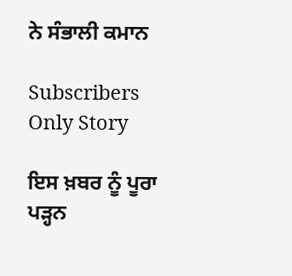ਨੇ ਸੰਭਾਲੀ ਕਮਾਨ

Subscribers Only Story

ਇਸ ਖ਼ਬਰ ਨੂੰ ਪੂਰਾ ਪੜ੍ਹਨ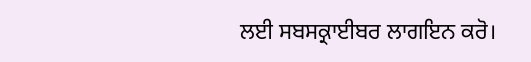ਲਈ ਸਬਸਕ੍ਰਾਈਬਰ ਲਾਗਇਨ ਕਰੋ।